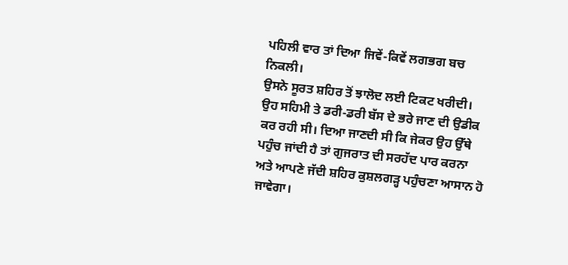ਪਹਿਲੀ ਵਾਰ ਤਾਂ ਦਿਆ ਜਿਵੇਂ-ਕਿਵੇਂ ਲਗਭਗ ਬਚ ਨਿਕਲੀ।
ਉਸਨੇ ਸੂਰਤ ਸ਼ਹਿਰ ਤੋਂ ਝਾਲੋਦ ਲਈ ਟਿਕਟ ਖਰੀਦੀ। ਉਹ ਸਹਿਮੀ ਤੇ ਡਰੀ-ਡਰੀ ਬੱਸ ਦੇ ਭਰੇ ਜਾਣ ਦੀ ਉਡੀਕ ਕਰ ਰਹੀ ਸੀ। ਦਿਆ ਜਾਣਦੀ ਸੀ ਕਿ ਜੇਕਰ ਉਹ ਉੱਥੇ ਪਹੁੰਚ ਜਾਂਦੀ ਹੈ ਤਾਂ ਗੁਜਰਾਤ ਦੀ ਸਰਹੱਦ ਪਾਰ ਕਰਨਾ ਅਤੇ ਆਪਣੇ ਜੱਦੀ ਸ਼ਹਿਰ ਕੁਸ਼ਲਗੜ੍ਹ ਪਹੁੰਚਣਾ ਆਸਾਨ ਹੋ ਜਾਵੇਗਾ।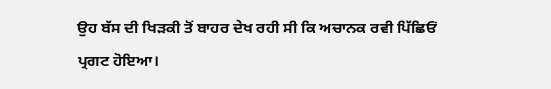ਉਹ ਬੱਸ ਦੀ ਖਿੜਕੀ ਤੋਂ ਬਾਹਰ ਦੇਖ ਰਹੀ ਸੀ ਕਿ ਅਚਾਨਕ ਰਵੀ ਪਿੱਛਿਓਂ ਪ੍ਰਗਟ ਹੋਇਆ।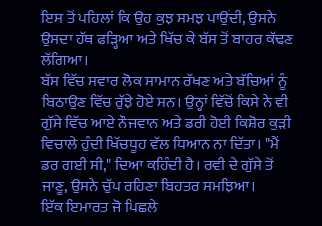ਇਸ ਤੋਂ ਪਹਿਲਾਂ ਕਿ ਉਹ ਕੁਝ ਸਮਝ ਪਾਉਂਦੀ, ਉਸਨੇ ਉਸਦਾ ਹੱਥ ਫੜ੍ਹਿਆ ਅਤੇ ਖਿੱਚ ਕੇ ਬੱਸ ਤੋਂ ਬਾਹਰ ਕੱਢਣ ਲੱਗਿਆ।
ਬੱਸ ਵਿੱਚ ਸਵਾਰ ਲੋਕ ਸਾਮਾਨ ਰੱਖਣ ਅਤੇ ਬੱਚਿਆਂ ਨੂੰ ਬਿਠਾਉਣ ਵਿੱਚ ਰੁੱਝੇ ਹੋਏ ਸਨ। ਉਨ੍ਹਾਂ ਵਿੱਚੋਂ ਕਿਸੇ ਨੇ ਵੀ ਗੁੱਸੇ ਵਿੱਚ ਆਏ ਨੌਜਵਾਨ ਅਤੇ ਡਰੀ ਹੋਈ ਕਿਸ਼ੋਰ ਕੁੜੀ ਵਿਚਾਲੇ ਹੁੰਦੀ ਖਿੱਚਧੂਹ ਵੱਲ ਧਿਆਨ ਨਾ ਦਿੱਤਾ। "ਮੈਂ ਡਰ ਗਈ ਸੀ," ਦਿਆ ਕਹਿੰਦੀ ਹੈ। ਰਵੀ ਦੇ ਗੁੱਸੇ ਤੋਂ ਜਾਣੂ, ਉਸਨੇ ਚੁੱਪ ਰਹਿਣਾ ਬਿਹਤਰ ਸਮਝਿਆ।
ਇੱਕ ਇਮਾਰਤ ਜੋ ਪਿਛਲੇ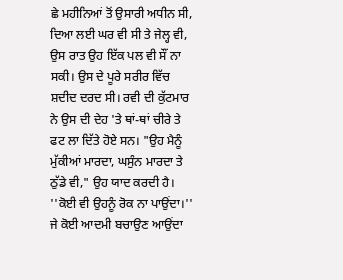ਛੇ ਮਹੀਨਿਆਂ ਤੋਂ ਉਸਾਰੀ ਅਧੀਨ ਸੀ, ਦਿਆ ਲਈ ਘਰ ਵੀ ਸੀ ਤੇ ਜੇਲ੍ਹ ਵੀ, ਉਸ ਰਾਤ ਉਹ ਇੱਕ ਪਲ ਵੀ ਸੌਂ ਨਾ ਸਕੀ। ਉਸ ਦੇ ਪੂਰੇ ਸਰੀਰ ਵਿੱਚ ਸ਼ਦੀਦ ਦਰਦ ਸੀ। ਰਵੀ ਦੀ ਕੁੱਟਮਾਰ ਨੇ ਉਸ ਦੀ ਦੇਹ 'ਤੇ ਥਾਂ-ਥਾਂ ਚੀਰੇ ਤੇ ਫਟ ਲਾ ਦਿੱਤੇ ਹੋਏ ਸਨ। "ਉਹ ਮੈਨੂੰ ਮੁੱਕੀਆਂ ਮਾਰਦਾ, ਘਸੁੰਨ ਮਾਰਦਾ ਤੇ ਠੁੱਡੇ ਵੀ," ਉਹ ਯਾਦ ਕਰਦੀ ਹੈ। ''ਕੋਈ ਵੀ ਉਹਨੂੰ ਰੋਕ ਨਾ ਪਾਉਂਦਾ।'' ਜੇ ਕੋਈ ਆਦਮੀ ਬਚਾਉਣ ਆਉਂਦਾ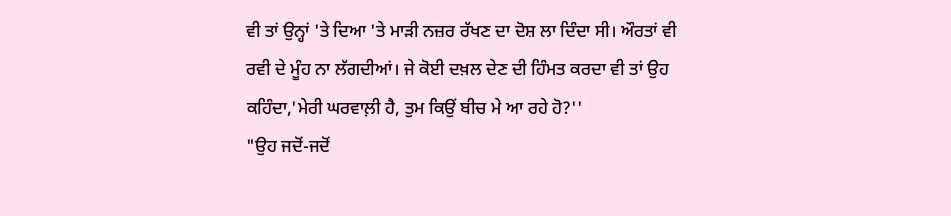ਵੀ ਤਾਂ ਉਨ੍ਹਾਂ 'ਤੇ ਦਿਆ 'ਤੇ ਮਾੜੀ ਨਜ਼ਰ ਰੱਖਣ ਦਾ ਦੋਸ਼ ਲਾ ਦਿੰਦਾ ਸੀ। ਔਰਤਾਂ ਵੀ ਰਵੀ ਦੇ ਮੂੰਹ ਨਾ ਲੱਗਦੀਆਂ। ਜੇ ਕੋਈ ਦਖ਼ਲ ਦੇਣ ਦੀ ਹਿੰਮਤ ਕਰਦਾ ਵੀ ਤਾਂ ਉਹ ਕਹਿੰਦਾ,'ਮੇਰੀ ਘਰਵਾਲ਼ੀ ਹੈ, ਤੁਮ ਕਿਉਂ ਬੀਚ ਮੇ ਆ ਰਹੇ ਹੋ?''
"ਉਹ ਜਦੋਂ-ਜਦੋਂ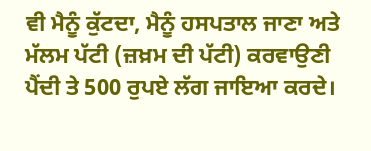ਵੀ ਮੈਨੂੰ ਕੁੱਟਦਾ, ਮੈਨੂੰ ਹਸਪਤਾਲ ਜਾਣਾ ਅਤੇ ਮੱਲਮ ਪੱਟੀ (ਜ਼ਖ਼ਮ ਦੀ ਪੱਟੀ) ਕਰਵਾਉਣੀ ਪੈਂਦੀ ਤੇ 500 ਰੁਪਏ ਲੱਗ ਜਾਇਆ ਕਰਦੇ।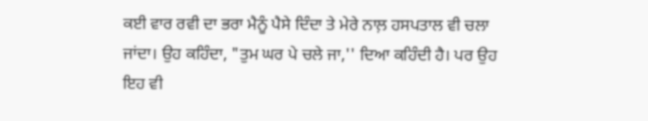ਕਈ ਵਾਰ ਰਵੀ ਦਾ ਭਰਾ ਮੈਨੂੰ ਪੈਸੇ ਦਿੰਦਾ ਤੇ ਮੇਰੇ ਨਾਲ਼ ਹਸਪਤਾਲ ਵੀ ਚਲਾ ਜਾਂਦਾ। ਉਹ ਕਹਿੰਦਾ, "ਤੁਮ ਘਰ ਪੇ ਚਲੇ ਜਾ,'' ਦਿਆ ਕਹਿੰਦੀ ਹੈ। ਪਰ ਉਹ ਇਹ ਵੀ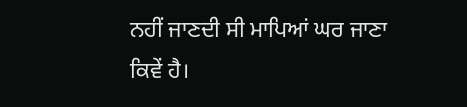ਨਹੀਂ ਜਾਣਦੀ ਸੀ ਮਾਪਿਆਂ ਘਰ ਜਾਣਾ ਕਿਵੇਂ ਹੈ।